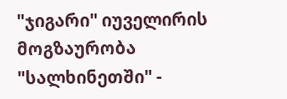"ჯიგარი" იუველირის მოგზაურობა "სალხინეთში" -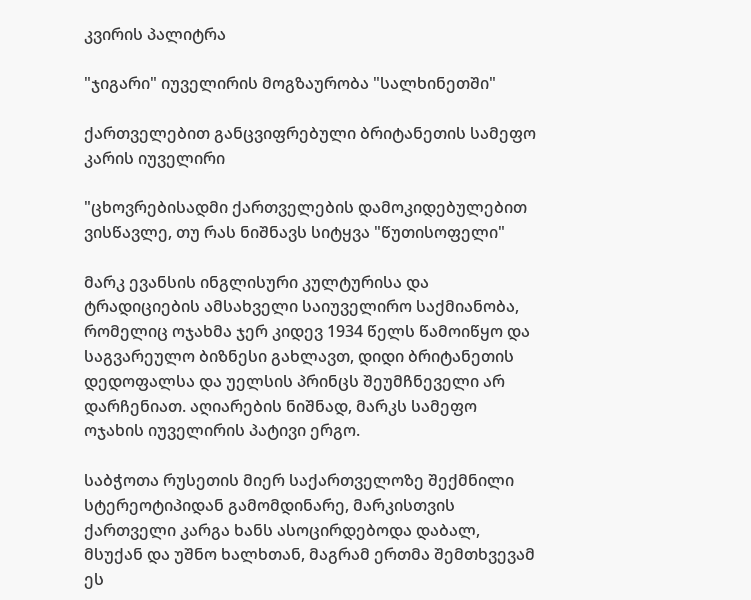კვირის პალიტრა

"ჯიგარი" იუველირის მოგზაურობა "სალხინეთში"

ქართველებით განცვიფრებული ბრიტანეთის სამეფო კარის იუველირი

"ცხოვრებისადმი ქართველების დამოკიდებულებით ვისწავლე, თუ რას ნიშნავს სიტყვა "წუთისოფელი"

მარკ ევანსის ინგლისური კულტურისა და ტრადიციების ამსახველი საიუველირო საქმიანობა, რომელიც ოჯახმა ჯერ კიდევ 1934 წელს წამოიწყო და საგვარეულო ბიზნესი გახლავთ, დიდი ბრიტანეთის დედოფალსა და უელსის პრინცს შეუმჩნეველი არ დარჩენიათ. აღიარების ნიშნად, მარკს სამეფო ოჯახის იუველირის პატივი ერგო.

საბჭოთა რუსეთის მიერ საქართველოზე შექმნილი სტერეოტიპიდან გამომდინარე, მარკისთვის ქართველი კარგა ხანს ასოცირდებოდა დაბალ, მსუქან და უშნო ხალხთან, მაგრამ ერთმა შემთხვევამ ეს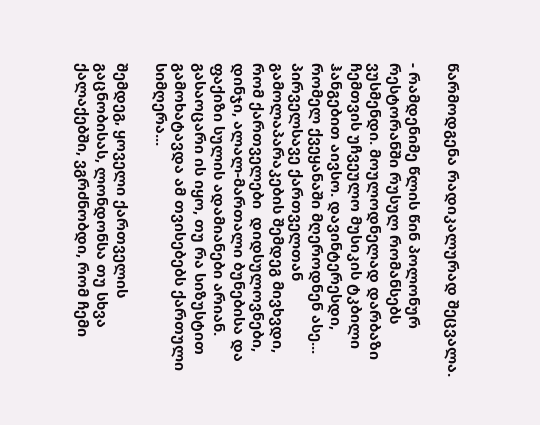წარმოდგენა რადიკალურად შეცვალა.

- რამდენიმე წლის წინ პოლონურ რესტორანში რუსულ რომანსებს ვუსმენდი. მოულოდნელად დარბაზი ჩემთვის უჩვეულო მუსიკის ტკბილი ჰანგებით აივსო. დავინტერესდი, რომელ ქვეყანაში მღეროდნენ ასე... პირველსავე ქართველთან გამოლაპარაკების შემდეგ მივხვდი, რომ ქართველები  დიდსულოვნები, დინჯი, ალალ-მართალი ბუნებისა და ფაქიზი სულის ადამიანები არიან.  გასაოცარი ის იყო, თუ რა სიზუსტით გამოხატავდა ამ თვისებებს ქართული სიმღერა...

შემდეგ, ყოველი ქართველის გაცნობისას, ლონდონსა თუ სხვა ქალაქებში, ვგრძნობდი, რომ ჩემი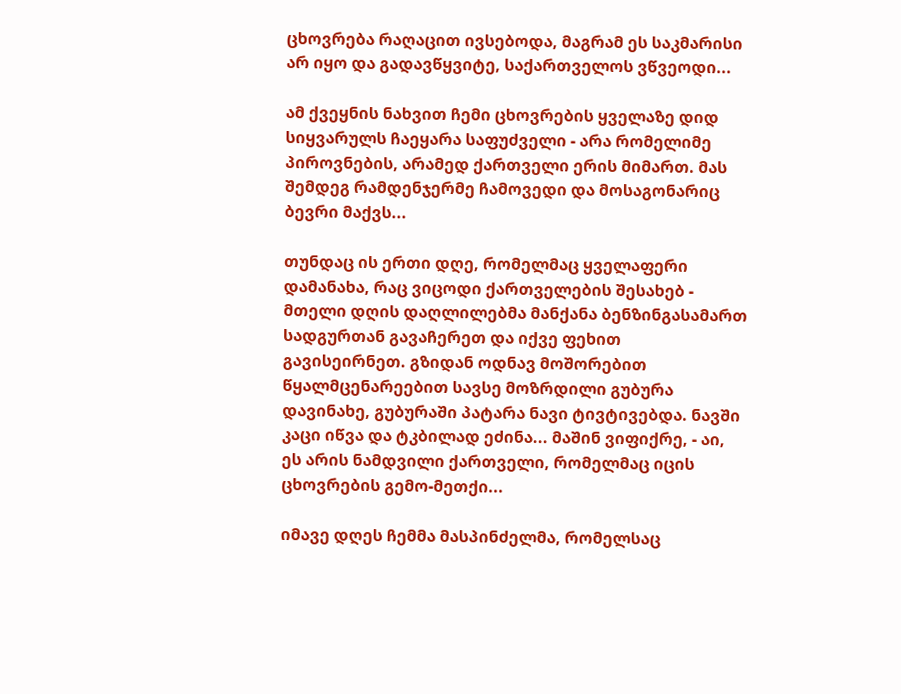ცხოვრება რაღაცით ივსებოდა, მაგრამ ეს საკმარისი არ იყო და გადავწყვიტე, საქართველოს ვწვეოდი...

ამ ქვეყნის ნახვით ჩემი ცხოვრების ყველაზე დიდ სიყვარულს ჩაეყარა საფუძველი - არა რომელიმე პიროვნების, არამედ ქართველი ერის მიმართ. მას შემდეგ რამდენჯერმე ჩამოვედი და მოსაგონარიც ბევრი მაქვს...

თუნდაც ის ერთი დღე, რომელმაც ყველაფერი დამანახა, რაც ვიცოდი ქართველების შესახებ - მთელი დღის დაღლილებმა მანქანა ბენზინგასამართ სადგურთან გავაჩერეთ და იქვე ფეხით გავისეირნეთ. გზიდან ოდნავ მოშორებით წყალმცენარეებით სავსე მოზრდილი გუბურა დავინახე, გუბურაში პატარა ნავი ტივტივებდა. ნავში კაცი იწვა და ტკბილად ეძინა... მაშინ ვიფიქრე, - აი, ეს არის ნამდვილი ქართველი, რომელმაც იცის ცხოვრების გემო-მეთქი...

იმავე დღეს ჩემმა მასპინძელმა, რომელსაც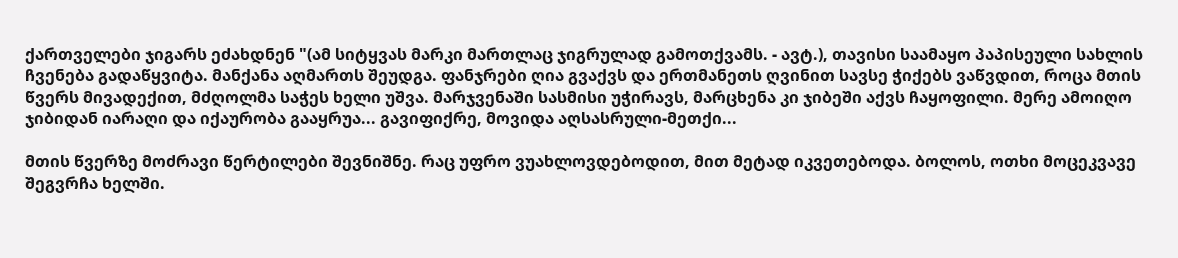ქართველები ჯიგარს ეძახდნენ "(ამ სიტყვას მარკი მართლაც ჯიგრულად გამოთქვამს. - ავტ.), თავისი საამაყო პაპისეული სახლის ჩვენება გადაწყვიტა. მანქანა აღმართს შეუდგა. ფანჯრები ღია გვაქვს და ერთმანეთს ღვინით სავსე ჭიქებს ვაწვდით, როცა მთის წვერს მივადექით, მძღოლმა საჭეს ხელი უშვა. მარჯვენაში სასმისი უჭირავს, მარცხენა კი ჯიბეში აქვს ჩაყოფილი. მერე ამოიღო ჯიბიდან იარაღი და იქაურობა გააყრუა... გავიფიქრე, მოვიდა აღსასრული-მეთქი...

მთის წვერზე მოძრავი წერტილები შევნიშნე. რაც უფრო ვუახლოვდებოდით, მით მეტად იკვეთებოდა. ბოლოს, ოთხი მოცეკვავე შეგვრჩა ხელში.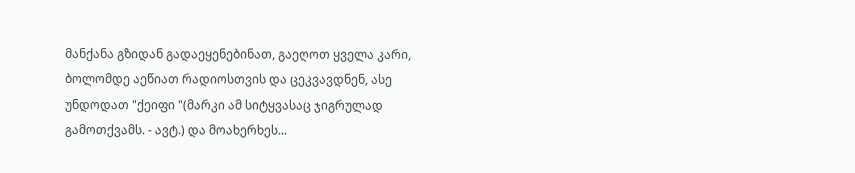მანქანა გზიდან გადაეყენებინათ, გაეღოთ ყველა კარი, ბოლომდე აეწიათ რადიოსთვის და ცეკვავდნენ, ასე უნდოდათ "ქეიფი "(მარკი ამ სიტყვასაც ჯიგრულად გამოთქვამს. - ავტ.) და მოახერხეს...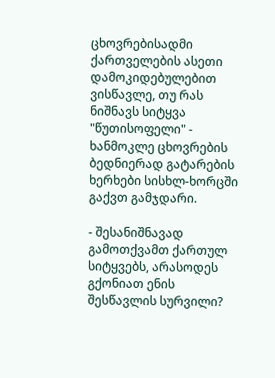ცხოვრებისადმი ქართველების ასეთი დამოკიდებულებით ვისწავლე, თუ რას ნიშნავს სიტყვა "წუთისოფელი" - ხანმოკლე ცხოვრების ბედნიერად გატარების ხერხები სისხლ-ხორცში გაქვთ გამჯდარი.

- შესანიშნავად გამოთქვამთ ქართულ სიტყვებს, არასოდეს გქონიათ ენის შესწავლის სურვილი?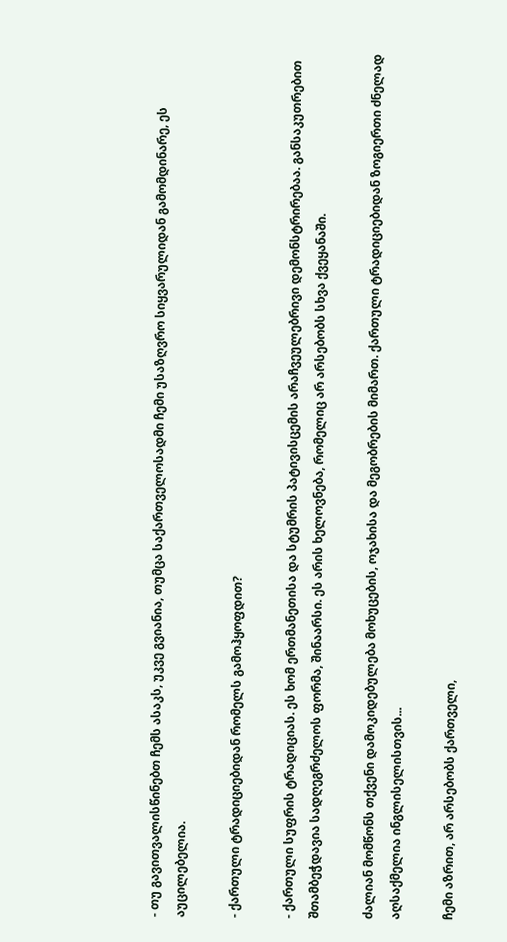- თუ გავითვალისწინებთ ჩემს ასაკს, უკვე გვიანია, თუმცა საქართველოსადმი ჩემი უსაზღვრო სიყვარულიდან გამომდინარე, ეს აუცილებელია.

- ქართული ტრადიციებიდან რომელს გამოჰყოფდით?

- ქართული სუფრის ტრადიციას. ეს ხომ ერთმანეთისა და სტუმრის პატივისცემის არაჩვეულებრივი დემონსტრირებაა. განსაკუთრებით შთამბეჭდავია სადღეგრძელოს ფორმა, შინაარსი. ეს არის ხელოვნება, რომელიც არ არსებობს სხვა ქვეყანაში.

ძალიან მომწონს თქვენი დამოკიდებულება მოხუცების, ოჯახისა და მეგობრების მიმართ. ქართული ტრადიციებიდან ზოგიერთი ძნელად აღსაქმელია ინგლისელისთვის...

ჩემი აზრით, არ არსებობს ქართველი,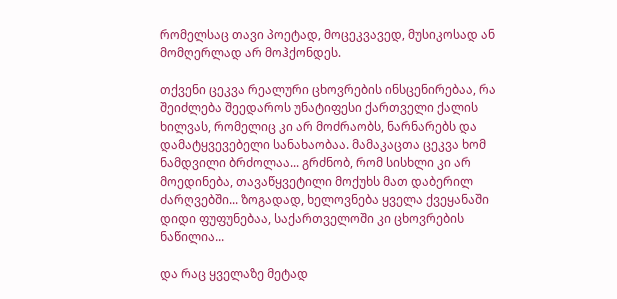რომელსაც თავი პოეტად, მოცეკვავედ, მუსიკოსად ან მომღერლად არ მოჰქონდეს.

თქვენი ცეკვა რეალური ცხოვრების ინსცენირებაა, რა შეიძლება შეედაროს უნატიფესი ქართველი ქალის ხილვას, რომელიც კი არ მოძრაობს, ნარნარებს და დამატყვევებელი სანახაობაა. მამაკაცთა ცეკვა ხომ ნამდვილი ბრძოლაა... გრძნობ, რომ სისხლი კი არ მოედინება, თავაწყვეტილი მოქუხს მათ დაბერილ ძარღვებში... ზოგადად, ხელოვნება ყველა ქვეყანაში  დიდი ფუფუნებაა, საქართველოში კი ცხოვრების ნაწილია...

და რაც ყველაზე მეტად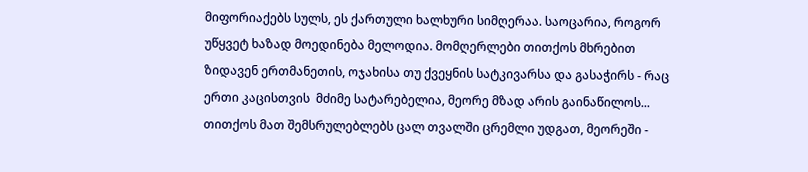მიფორიაქებს სულს, ეს ქართული ხალხური სიმღერაა. საოცარია, როგორ უწყვეტ ხაზად მოედინება მელოდია. მომღერლები თითქოს მხრებით ზიდავენ ერთმანეთის, ოჯახისა თუ ქვეყნის სატკივარსა და გასაჭირს - რაც ერთი კაცისთვის  მძიმე სატარებელია, მეორე მზად არის გაინაწილოს... თითქოს მათ შემსრულებლებს ცალ თვალში ცრემლი უდგათ, მეორეში -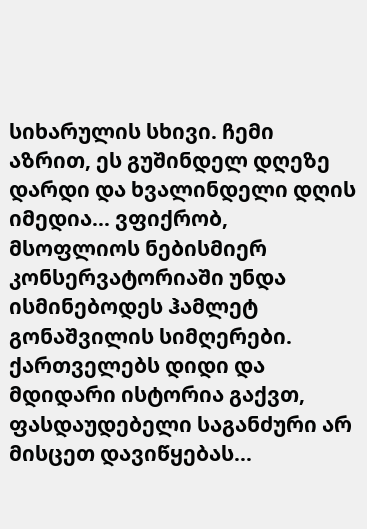სიხარულის სხივი. ჩემი აზრით, ეს გუშინდელ დღეზე დარდი და ხვალინდელი დღის იმედია... ვფიქრობ, მსოფლიოს ნებისმიერ კონსერვატორიაში უნდა ისმინებოდეს ჰამლეტ გონაშვილის სიმღერები. ქართველებს დიდი და მდიდარი ისტორია გაქვთ, ფასდაუდებელი საგანძური არ მისცეთ დავიწყებას...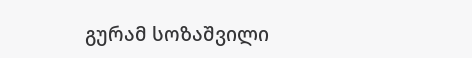გურამ სოზაშვილი